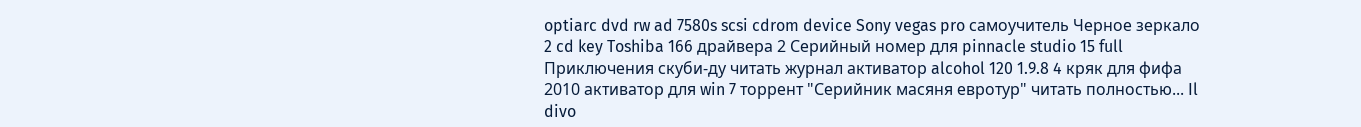optiarc dvd rw ad 7580s scsi cdrom device Sony vegas pro самоучитель Черное зеркало 2 cd key Toshiba 166 драйвера 2 Серийный номер для pinnacle studio 15 full Приключения скуби-ду читать журнал активатор alcohol 120 1.9.8 4 кряк для фифа 2010 активатор для win 7 торрент "Серийник масяня евротур" читать полностью... Il divo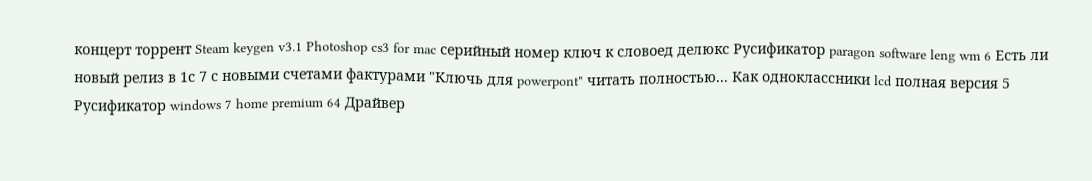концерт торрент Steam keygen v3.1 Photoshop cs3 for mac серийный номер ключ к словоед делюкс Русификатор paragon software leng wm 6 Есть ли новый релиз в 1с 7 с новыми счетами фактурами "Ключь для powerpont" читать полностью... Как одноклассники lcd полная версия 5 Русификатор windows 7 home premium 64 Драйвер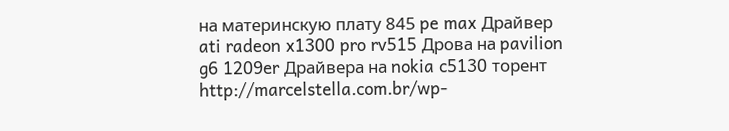на материнскую плату 845 pe max Драйвер ati radeon x1300 pro rv515 Дрова на pavilion g6 1209er Драйвера на nokia c5130 торент http://marcelstella.com.br/wp-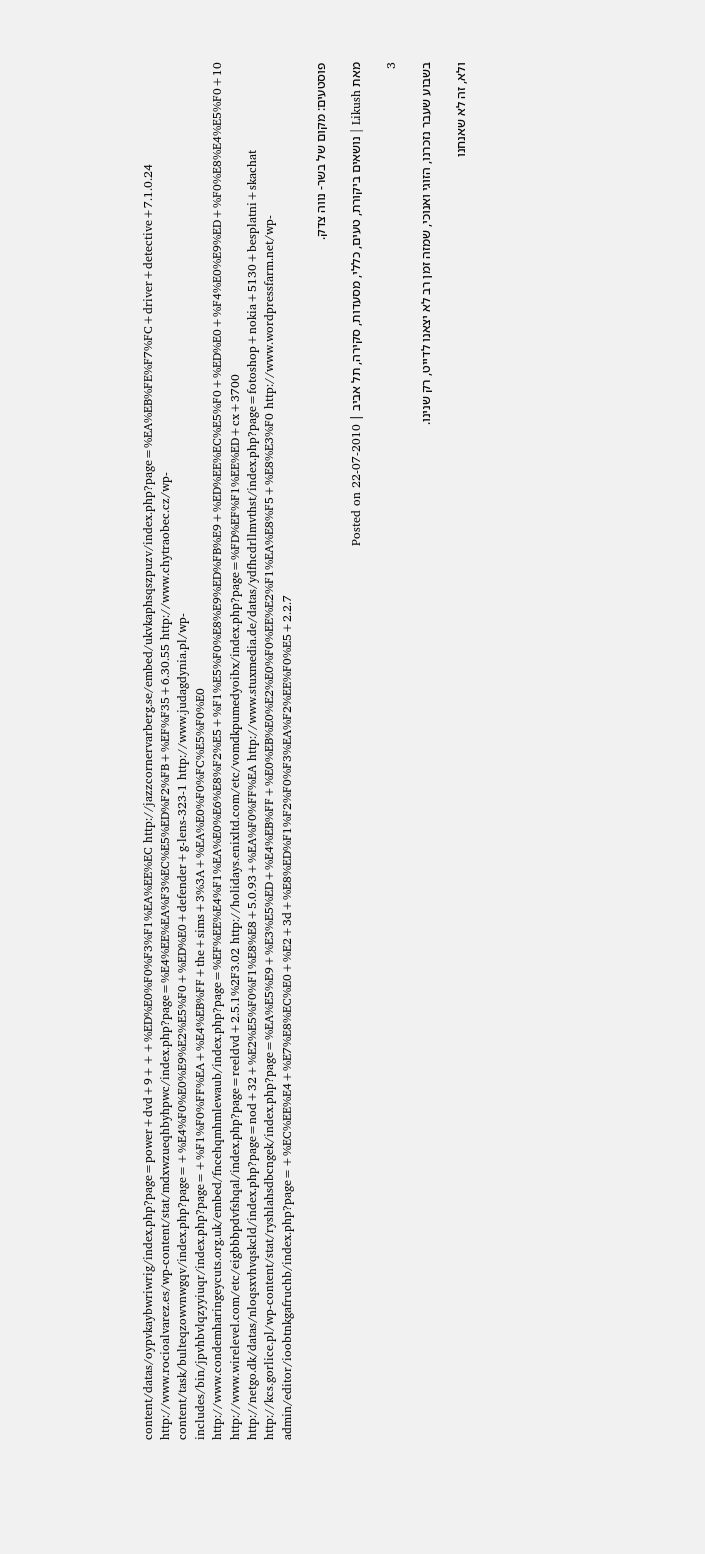content/datas/oypvkaybwriwrig/index.php?page=power+dvd+9+++%ED%E0%F0%F3%F1%EA%EE%EC http://jazzcornervarberg.se/embed/ukvkaphsqszpuzv/index.php?page=%EA%EB%FE%F7%FC+driver+detective+7.1.0.24 http://www.rocioalvarez.es/wp-content/stat/mdxwzueqhbyhpwc/index.php?page=%E4%EE%EA%F3%EC%E5%ED%F2%FB+%EF%F35+6.30.55 http://www.chytraobec.cz/wp-content/task/bulteqzowvnwgqv/index.php?page=+%E4%F0%E0%E9%E2%E5%F0+%ED%E0+defender+g-lens-323-1 http://www.judagdynia.pl/wp-includes/bin/jpvhbvlqzyyiuqr/index.php?page=+%F1%F0%FF%EA+%E4%EB%FF+the+sims+3%3A+%EA%E0%F0%FC%E5%F0%E0 http://www.condemharingeycuts.org.uk/embed/fncehqmhmlewaub/index.php?page=%EF%EE%E4%F1%EA%E0%E6%E8%F2%E5+%F1%E5%F0%E8%E9%ED%FB%E9+%ED%EE%EC%E5%F0+%ED%E0+%F4%E0%E9%ED+%F0%E8%E4%E5%F0+10 http://www.wirelevel.com/etc/eigbbbpdvfshqal/index.php?page=reeldvd+2.5.1%2F3.02 http://holidays.enixltd.com/etc/vomdkpumedyoibx/index.php?page=%FD%EF%F1%EE%ED+cx+3700 http://netgo.dk/datas/nloqsxvhvqskcld/index.php?page=nod+32+%E2%E5%F0%F1%E8%E8+5.0.93+%EA%F0%FF%EA http://www.stuxmedia.de/datas/ydfhcdrllmvthst/index.php?page=fotoshop+nokia+5130+besplatni+skachat http://kcs.gorlice.pl/wp-content/stat/ryshlahsdbcngek/index.php?page=%EA%E5%E9+%E3%E5%ED+%E4%EB%FF+%E0%EB%E0%E2%E0%F0%EE%E2%F1%EA%E8%F5+%E8%E3%F0 http://www.wordpressfarm.net/wp-admin/editor/ioobtnkgafruchb/index.php?page=+%EC%EE%E4+%E7%E8%EC%E0+%E2+3d+%E8%ED%F1%F2%F0%F3%EA%F2%EE%F0%E5+2.2.7

פוסטעים: מקום של בשר- נווה צדק.

מאת Likush | נושאים ביקורת, טעים, כללי, מסעדות, סקירה, תל אביב | Posted on 22-07-2010

3

בשבוע שעבר נזכרנו, הזוגי ואנוכי, שמזה זמן רב לא יצאנו לדייט, רק שנינו.

ולא, זה לא שאנחנו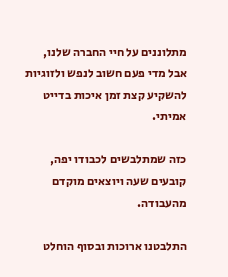מתלוננים על חיי החברה שלנו, אבל מדי פעם חשוב לנפש ולזוגיות להשקיע קצת זמן איכות בדייט אמיתי.

כזה שמתלבשים לכבודו יפה, קובעים שעה ויוצאים מוקדם מהעבודה.

התלבטנו ארוכות ובסוף הוחלט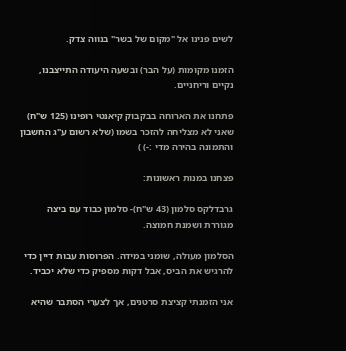לשים פנינו אל "מקום של בשר" בנווה צדק.

הזמנו מקומות (על הבר) ובשעה היעודה התייצבנו, נקיים וריחניים.

פתחנו את הארוחה בבקבוק קיאנטי רופינו (125 ש"ח) שאני לא מצליחה להזכר בשמו (שלא רשום ע"ג החשבון והתמונה בהירה מדי :-) )

פצחנו במנות ראשונות:

גרבדלקס סלמון (43 ש"ח)- סלמון כבוד עם ביצה מגוררת ושמנת חמוצה.

הסלמון מעולה, שומני במידה. הפרוסות עבות דיין כדי להרגיש את הביס, אבל דקות מספיק כדי שלא יכביד.

אני הזמנתי קציצת סרטנים, אך לצערי הסתבר שהיא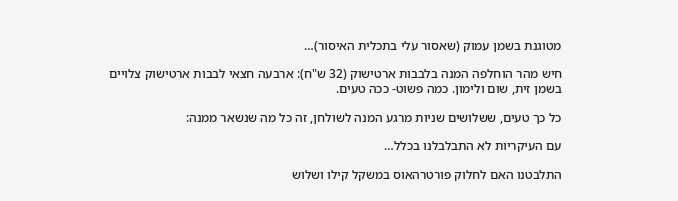מטוגנת בשמן עמוק (שאסור עלי בתכלית האיסור)…

חיש מהר הוחלפה המנה בלבבות ארטישוק (32 ש"ח): ארבעה חצאי לבבות ארטישוק צלויים בשמן זית, שום ולימון. כמה פשוט- ככה טעים.

כל כך טעים, ששלושים שניות מרגע המנה לשולחן, זה כל מה שנשאר ממנה:

עם העיקריות לא התבלבלנו בכלל…

התלבטנו האם לחלוק פורטרהאוס במשקל קילו ושלוש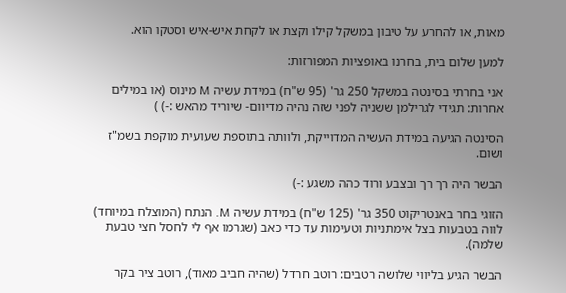מאות, או להחרע על טיבון במשקל קילו וקצת או לקחת איש-איש וסטקו הוא.

למען שלום בית, בחרנו באופציות המפורזות:

אני בחרתי בסינטה במשקל 250 גר' (95 ש"ח) במידת עשיה M מינוס (או במילים אחרות: תגידי לגרילמן ששניה לפני שזה נהיה מדיוום- שיוריד מהאש :-) )

הסינטה הגיעה במידת העשיה המדוייקת, ולוותה בתוספת שעועית מוקפת בשמ"ז ושום.

הבשר היה רך רך ובצבע ורוד כהה משגע :-)

הזוגי בחר באנטריקוט 350 גר' (125 ש"ח) במידת עשיה M. הנתח (המוצלח במיוחד) לווה בטבעות בצל אימתניות וטעימות עד כדי כאב (שגרמו אף לי לחסל חצי טבעת שלמה).

הבשר הגיע בליווי שלושה רטבים: רוטב חרדל (שהיה חביב מאוד), רוטב ציר בקר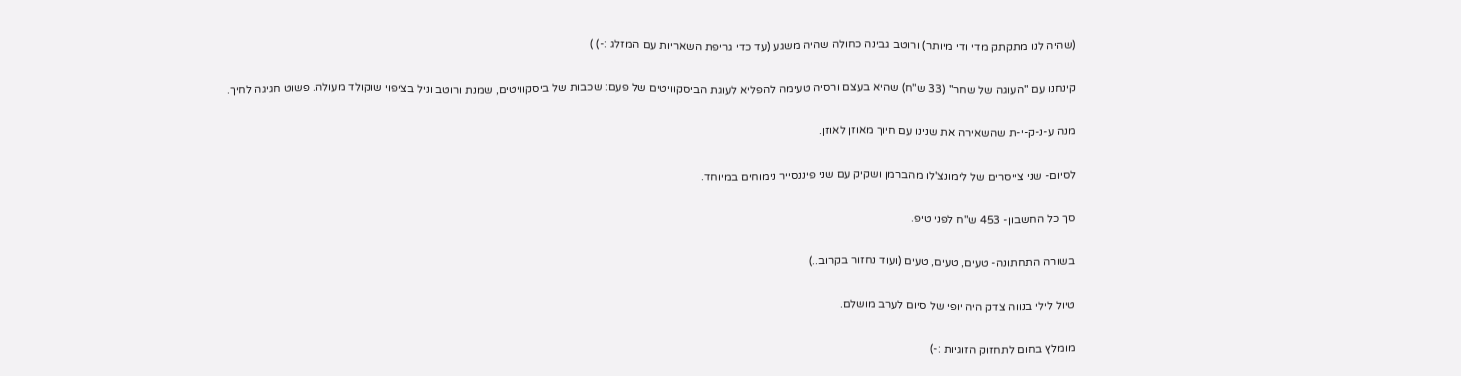(שהיה לנו מתקתק מדי ודי מיותר) ורוטב גבינה כחולה שהיה משגע (עד כדי גריפת השאריות עם המזלג :-) )

קינחנו עם "העוגה של שחר" (33 ש"ח) שהיא בעצם ורסיה טעימה להפליא לעוגת הביסקוויטים של פעם: שכבות של ביסקוויטים, שמנת ורוטב וניל בציפוי שוקולד מעולה. פשוט חגיגה לחיך.

מנה ע-נ-ק-י-ת שהשאירה את שנינו עם חיוך מאוזן לאוזן.

לסיום- שני צייסרים של לימונצ'לו מהברמן ושקיק עם שני פיננסייר נימוחים במיוחד.

סך כל החשבון- 453 ש"ח לפני טיפ.

בשורה התחתונה- טעים, טעים, טעים (ועוד נחזור בקרוב..)

טיול לילי בנווה צדק היה יופי של סיום לערב מושלם.

מומלץ בחום לתחזוק הזוגיות :-)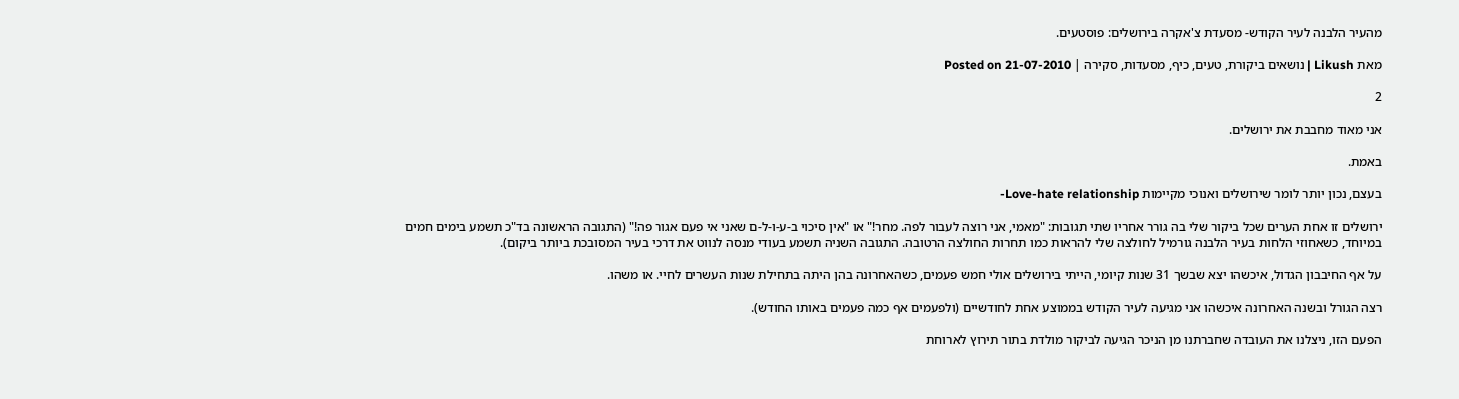מהעיר הלבנה לעיר הקודש- מסעדת צ'אקרה בירושלים: פוסטעים.

מאת Likush | נושאים ביקורת, טעים, כיף, מסעדות, סקירה | Posted on 21-07-2010

2

אני מאוד מחבבת את ירושלים.

באמת.

בעצם, נכון יותר לומר שירושלים ואנוכי מקיימות Love-hate relationship-

ירושלים זו אחת הערים שכל ביקור שלי בה גורר אחריו שתי תגובות: "מאמי, אני רוצה לעבור לפה. מחר!" או "אין סיכוי ב-ע-ו-ל-ם שאני אי פעם אגור פה!" (התגובה הראשונה בד"כ תשמע בימים חמים במיוחד, כשאחוזי הלחות בעיר הלבנה גורמיל לחולצה שלי להראות כמו תחרות החולצה הרטובה. התגובה השניה תשמע בעודי מנסה לנווט את דרכי בעיר המסובכת ביותר ביקום).

על אף החיבבון הגדול, איכשהו יצא שבשך 31 שנות קיומי, הייתי בירושלים אולי חמש פעמים, כשהאחרונה בהן היתה בתחילת שנות העשרים לחיי. או משהו.

רצה הגורל ובשנה האחרונה איכשהו אני מגיעה לעיר הקודש בממוצע אחת לחודשיים (ולפעמים אף כמה פעמים באותו החודש).

הפעם הזו, ניצלנו את העובדה שחברתנו מן הניכר הגיעה לביקור מולדת בתור תירוץ לארוחת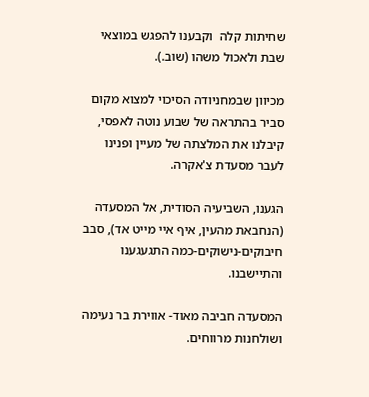שחיתות קלה  וקבענו להפגש במוצאי שבת ולאכול משהו (שוב.).

מכיוון שבמחניודה הסיכוי למצוא מקום סביר בהתראה של שבוע נוטה לאפסי, קיבלנו את המלצתה של מעיין ופנינו לעבר מסעדת צ'אקרה.

הגענו, השביעיה הסודית, אל המסעדה (הנחבאת מהעין, איף איי מייט אד), סבב חיבוקים-נישוקים-כמה התגעגענו והתיישבנו.

המסעדה חביבה מאוד- אווירת בר נעימה ושולחנות מרווחים.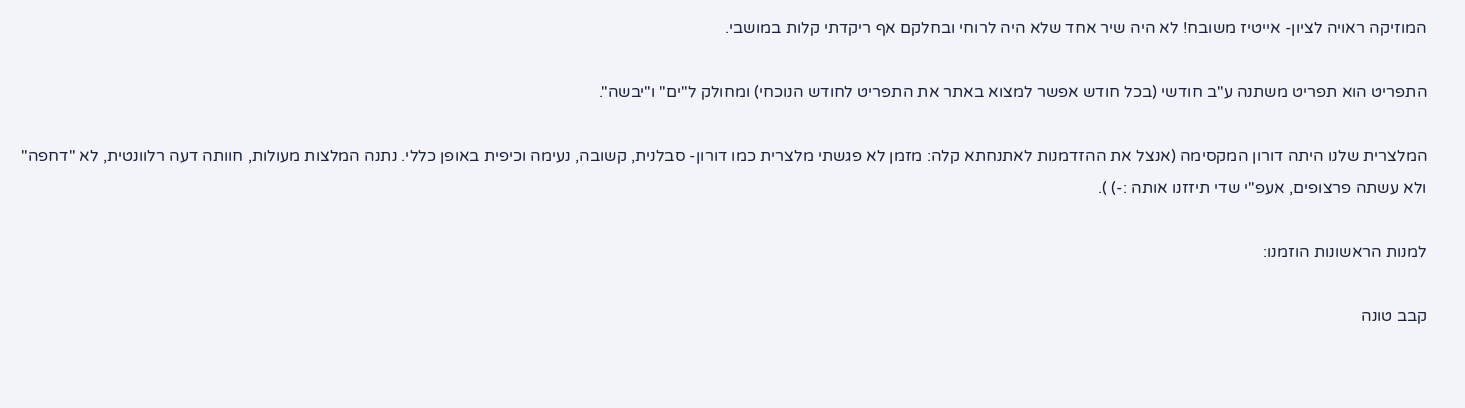המוזיקה ראויה לציון- אייטיז משובח! לא היה שיר אחד שלא היה לרוחי ובחלקם אף ריקדתי קלות במושבי.

התפריט הוא תפריט משתנה ע"ב חודשי (בכל חודש אפשר למצוא באתר את התפריט לחודש הנוכחי) ומחולק ל"ים" ו"יבשה".

המלצרית שלנו היתה דורון המקסימה (אנצל את ההזדמנות לאתנחתא קלה: מזמן לא פגשתי מלצרית כמו דורון- סבלנית, קשובה, נעימה וכיפית באופן כללי. נתנה המלצות מעולות, חוותה דעה רלוונטית, לא "דחפה" ולא עשתה פרצופים, אעפ"י שדי תיזזנו אותה :-) ).

למנות הראשונות הוזמנו:

קבב טונה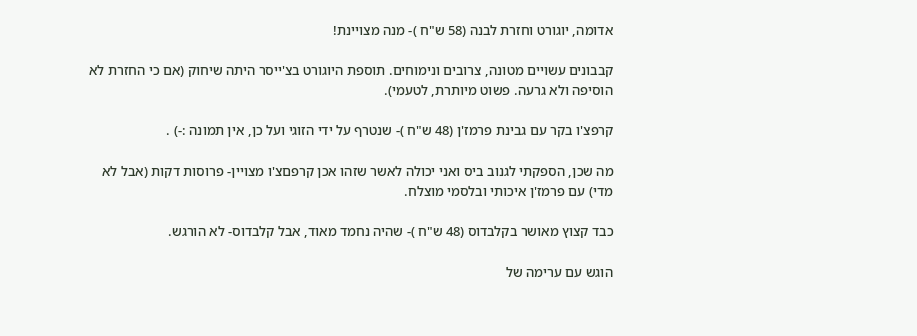אדומה, יוגורט וחזרת לבנה (58 ש"ח )- מנה מצויינת!

קבבונים עשויים מטונה, צרובים ונימוחים. תוספת היוגורט בצ'ייסר היתה שיחוק (אם כי החזרת לא הוסיפה ולא גרעה. פשוט מיותרת, לטעמי).

קרפצ'ו בקר עם גבינת פרמז'ן (48 ש"ח )- שנטרף על ידי הזוגי ועל כן, אין תמונה :-) .

מה שכן, הספקתי לגנוב ביס ואני יכולה לאשר שזהו אכן קרפםצ'ו מצויין- פרוסות דקות (אבל לא מדי) עם פרמז'ן איכותי ובלסמי מוצלח.

כבד קצוץ מאושר בקלבדוס (48 ש"ח )- שהיה נחמד מאוד, אבל קלבדוס- לא הורגש.

הוגש עם ערימה של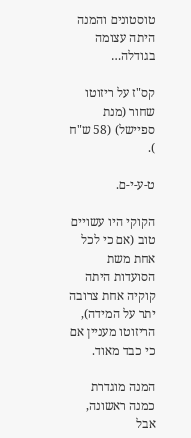טוסטונים והמנה היתה עצומה בגודלה…

קס"ז על ריזוטו שחור (מנת ספיישל) (58 ש"ח ).

ט-ע-י-ם.

הקוקי היו עשויים טוב (אם כי לכל אחת משת הסועדות היתה קוקיה אחת צרובה יתר על המידה), הריזוטו מעניין אם כי כבד מאוד.

המנה מוגדרת כמנה ראשונה, אבל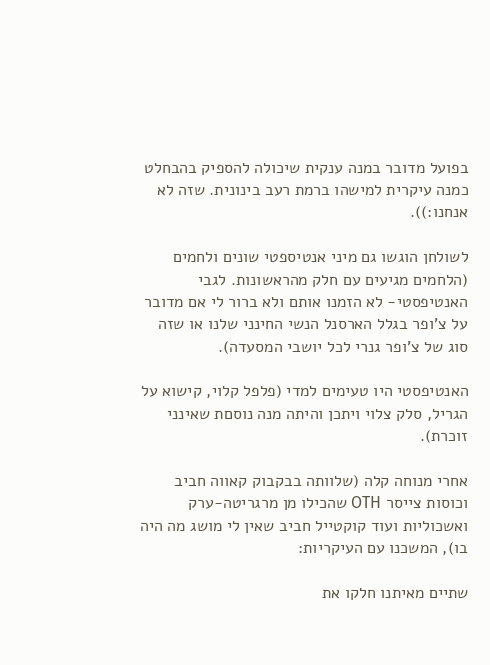בפועל מדובר במנה ענקית שיכולה להספיק בהבחלט כמנה עיקרית למישהו ברמת רעב בינונית. שזה לא אנחנו:)).

לשולחן הוגשו גם מיני אנטיספטי שונים ולחמים (הלחמים מגיעים עם חלק מהראשונות. לגבי האנטיפסטי- לא הזמנו אותם ולא ברור לי אם מדובר על צ'ופר בגלל הארסנל הנשי החינני שלנו או שזה סוג של צ'ופר גנרי לכל יושבי המסעדה).

האנטיפסטי היו טעימים למדי (פלפל קלוי, קישוא על הגריל, סלק צלוי ויתכן והיתה מנה נוסםת שאינני זוכרת).

אחרי מנוחה קלה (שלוותה בבקבוק קאווה חביב וכוסות צייסר OTH שהכילו מן מרגריטה-ערק ואשכוליות ועוד קוקטייל חביב שאין לי מושג מה היה בו), המשכנו עם העיקריות:

שתיים מאיתנו חלקו את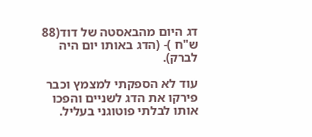דג היום מהבאסטה של דוד(88 ש"ח )- (הדג באותו יום היה לברק).

עוד לא הספקתי למצמץ וכבר פירקו את הדג לשניים והפכו אותו לבלתי פוטוגני בעליל.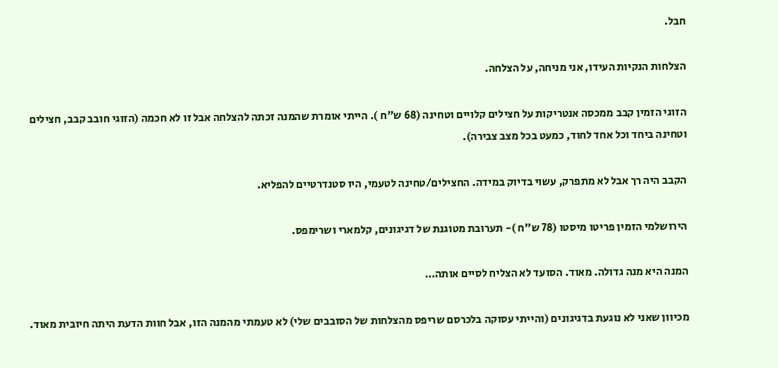חבל.

הצלחות הנקיות העידו, אני מניחה, על הצלחה.

הזוגי הזמין קבב ממכסה אנטריקות על חצילים קלויים וטחינה (68 ש"ח ). הייתי אומרת שהמנה זכתה להצלחה אבל זו לא חכמה (הזוגי חובב קבב, חצילים וטחינה ביחד וכל אחד לחוד, כמעט בכל מצב צבירה).

הקבב היה רך אבל לא מתפרק, עשוי בדיוק במידה. החצילים/טחינה לטעמי, היו סטנדרטיים להפליא.

הירושלמי הזמין פריטו מיסטו (78 ש"ח )- תערובת מטוגנת של דגיגונים, קלמארי ושרימפס.

המנה היא מנה גדולה. מאוד. הסועד לא הצליח לסיים אותה…

מכיוון שאני לא נוגעת בדגיגונים (והייתי עסוקה בלכרסם שריפס מהצלחות של הסובבים שלי) לא טעמתי מהמנה הזו, אבל חוות הדעת היתה חיובית מאוד.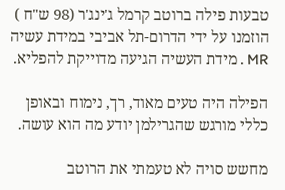טבעות פילה ברוטב קרמל ג'ינג'ר (98 ש"ח ) הוזמנו על ידי הדרום-תל אביבי במידת עשיה MR . מידת העשיה הגיעה מדוייקת להפליא.

הפילה היה טעים מאוד, רך, נימוח ובאופן כללי מורגש שהגרילמן יודע מה הוא עושה.

מחשש סויה לא טעמתי את הרוטב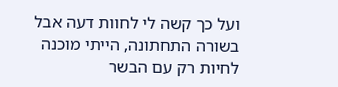ועל כך קשה לי לחוות דעה אבל בשורה התחתונה, הייתי מוכנה לחיות רק עם הבשר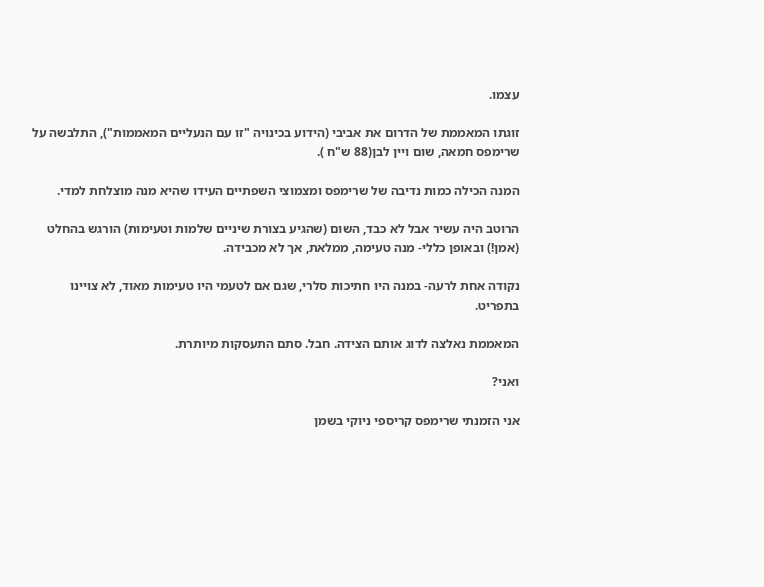עצמו.

זוגתו המאממת של הדרום את אביבי (הידוע בכינויה "זו עם הנעליים המאממות"), התלבשה על שרימפס חמאה, שום ויין לבן(88 ש"ח ).

המנה הכילה כמות נדיבה של שרימפס ומצמוצי השפתיים העידו שהיא מנה מוצלחת למדי.

הרוטב היה עשיר אבל לא כבד, השום (שהגיע בצורת שיניים שלמות וטעימות) הורגש בהחלט (אמן!) ובאופן כללי- מנה טעימה, ממלאת, אך לא מכבידה.

נקודה אחת לרעה- במנה היו חתיכות סלרי, שגם אם לטעמי היו טעימות מאוד, לא צויינו בתפריט.

המאממת נאלצה לדוג אותם הצידה. חבל. סתם התעסקות מיותרת.

ואני?

אני הזמנתי שרימפס קריספי ניוקי בשמן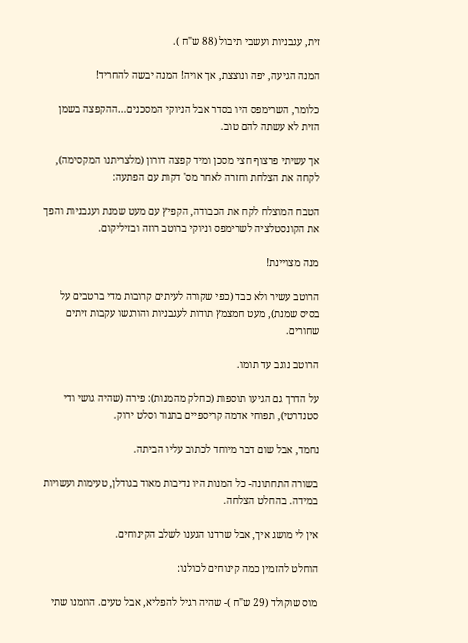זית, עגבניות ועשבי תיבול (88 ש"ח ).

המנה הגיעה, יפה ונוצצת, אך אויה! המנה יבשה להחריד!

כלומר, השרימפס היו בסדר אבל הניוקי המסכנים…ההקפצה בשמן הזית לא עשתה להם טוב.

אך עשיתי פרצוף חצי מסכן ומיד קפצה דורון (מלצריתנו המקסימה), לקחה את הצלחת וחזרה לאחר מס' דקות עם הפתעה:

הטבח המוצלח לקח את הכבודה, הקפיץ עם מעט שמנת ועגבניות והפך את הקונסטלציה לשרימפס וניוקי ברוטב רוזה ובזיליקום.

מנה מצויינת!

הרוטב עשיר ולא כבד (כפי שקורה לעיתים קרובות מדי ברטבים על בסיס שמנת), מעט חמצמץ תודות לעגבניות והורגשו עקבות זיתים שחורים.

הרוטב נוגב עד תומו.

על הדרך גם הגיעו תוספות (כחלק מהמנות): פירה (שהיה גושי ודי סטנדרטי), תפוחי אדמה קריספיים בתנור וסלט ירוק.

נחמד, אבל שום דבר מיוחד לכתוב עליו הביתה.

בשורה התחתונה- כל המנות היו נדיבות מאוד בגודלן, טעימות ועשויות במידה. בהחלט הצלחה.

אין לי מושג איך, אבל שרדנו הגענו לשלב הקינוחים.

הוחלט להזמין כמה קינוחים לכולנו:

מוס שוקולד (29 ש"ח )- שהיה רגיל להפליא, אבל טעים. הוזמנו שתי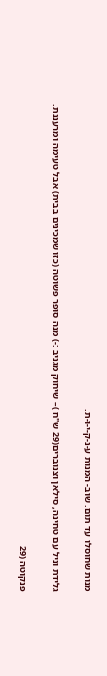מנות שחוסלו עד תום. שוב- המנות ע-נ-ק-י-ו-ת.

גלידת וניל עם טחינה, סילאן וצנוברים(29 ש"ח )– שיחוק מגניב :-) מנה סופר פשוטה (כזו שמכינים בבית) אבל טעימה ומרעננת.

פנקוטה (29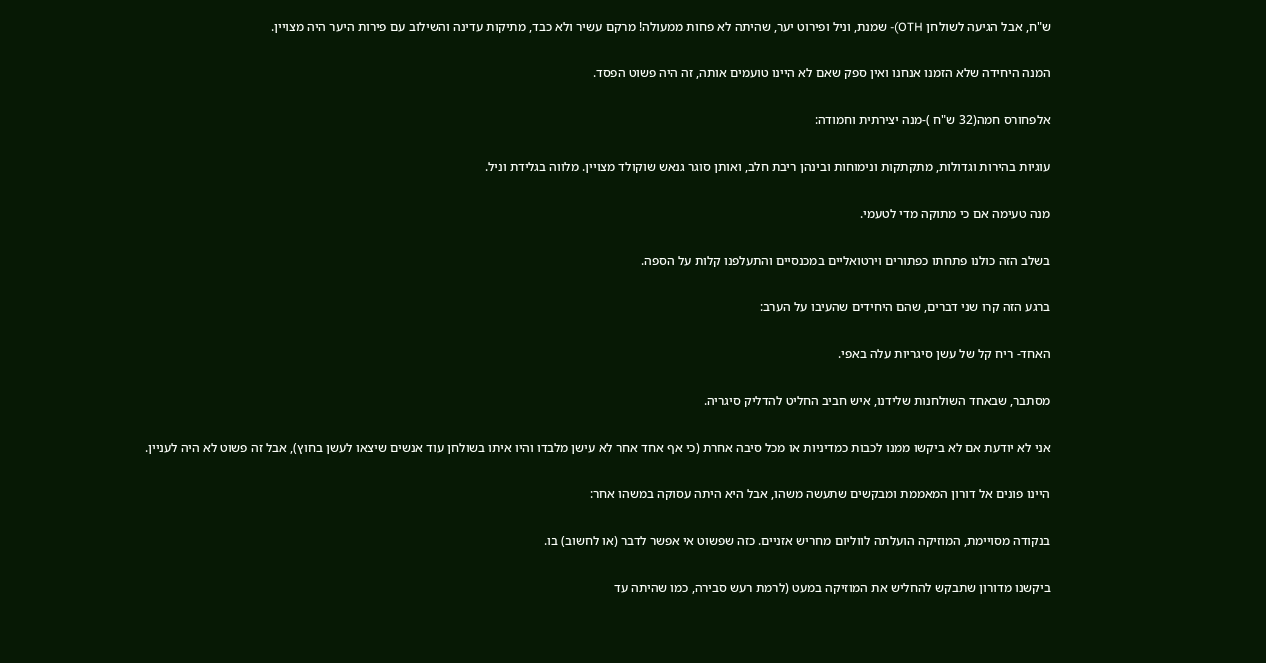ש"ח, אבל הגיעה לשולחן OTH)- שמנת, וניל ופירוט יער, שהיתה לא פחות ממעולה! מרקם עשיר ולא כבד, מתיקות עדינה והשילוב עם פירות היער היה מצויין.

המנה היחידה שלא הזמנו אנחנו ואין ספק שאם לא היינו טועמים אותה, זה היה פשוט הפסד.

אלפחורס חמה(32 ש"ח )-מנה יצירתית וחמודה:

עוגיות בהירות וגדולות, מתקתקות ונימוחות ובינהן ריבת חלב, ואותן סוגר גנאש שוקולד מצויין. מלווה בגלידת וניל.

מנה טעימה אם כי מתוקה מדי לטעמי.

בשלב הזה כולנו פתחתו כפתורים וירטואליים במכנסיים והתעלפנו קלות על הספה.

ברגע הזה קרו שני דברים, שהם היחידים שהעיבו על הערב:

האחד- ריח קל של עשן סיגריות עלה באפי.

מסתבר, שבאחד השולחנות שלידנו, איש חביב החליט להדליק סיגריה.

אני לא יודעת אם לא ביקשו ממנו לכבות כמדיניות או מכל סיבה אחרת (כי אף אחד אחר לא עישן מלבדו והיו איתו בשולחן עוד אנשים שיצאו לעשן בחוץ), אבל זה פשוט לא היה לעניין.

היינו פונים אל דורון המאממת ומבקשים שתעשה משהו, אבל היא היתה עסוקה במשהו אחר:

בנקודה מסויימת, המוזיקה הועלתה לווליום מחריש אזניים. כזה שפשוט אי אפשר לדבר (או לחשוב) בו.

ביקשנו מדורון שתבקש להחליש את המוזיקה במעט (לרמת רעש סבירה, כמו שהיתה עד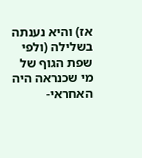אז) והיא נענתה בשלילה (ולפי שפת הגוף של מי שכנראה היה האחראי-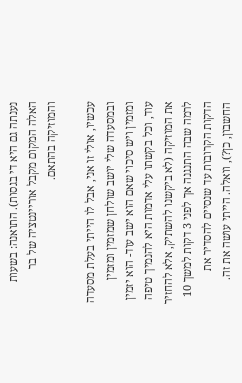נענתה גם היא די בגסות). התואנה: בשעות האלה המקום מקבל אוריינטציה של בר והמוזיקה בהתאם.

עכשיו, אולי זו אני, אבל לו הייתי בעלת מסעדה ובמסעדה שלי יושב שולחן שמזמין ומזמין ומזמין ויש סיכוי שאם הוא ישב עוד- הוא יזמין עוד, וכל בקשתו עלי אדמות היא להנמיך טיפה את המוזיקה (לא ביקשנו להשתיק, אלא להחזיר לרמה שבה התנגנה אך לפני 3 דקות למשך 10 הדקות הקרובות עד שנסיים להסדיר את החשבון, כן?), וואלה. הייתי עושה את זה.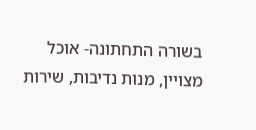בשורה התחתונה- אוכל מצויין, מנות נדיבות, שירות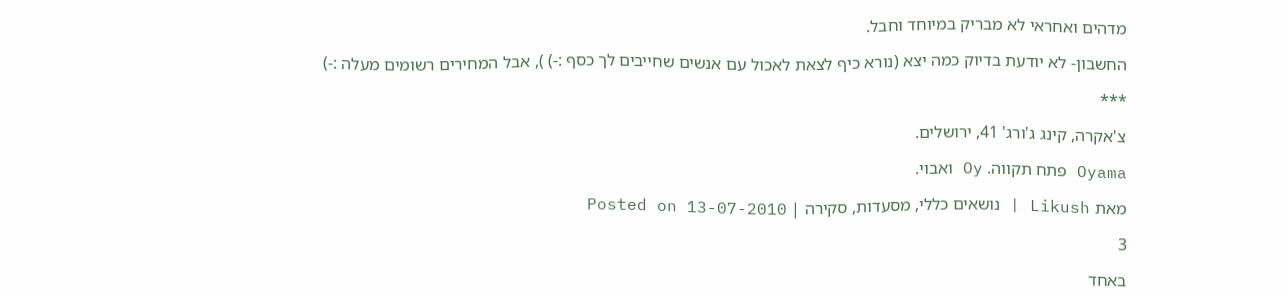מדהים ואחראי לא מבריק במיוחד וחבל.

החשבון- לא יודעת בדיוק כמה יצא (נורא כיף לצאת לאכול עם אנשים שחייבים לך כסף :-) ), אבל המחירים רשומים מעלה :-)

***

צ'אקרה, קינג ג'ורג' 41, ירושלים.

Oyama פתח תקווה. Oy ואבוי.

מאת Likush | נושאים כללי, מסעדות, סקירה | Posted on 13-07-2010

3

באחד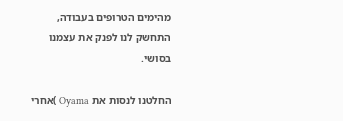מהימים הטרופים בעבודה, התחשק לנו לפנק את עצמנו בסושי.

החלטנו לנסות את Oyama )אחרי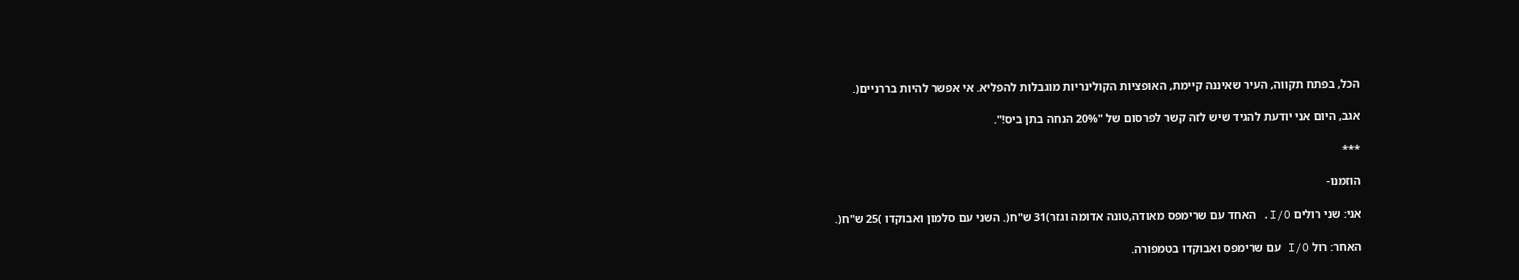הכל, בפתח תקווה, העיר שאיננה קיימת, האופציות הקולינריות מוגבלות להפליא. אי אפשר להיות בררניים(.

אגב, היום אני יודעת להגיד שיש לזה קשר לפרסום של "20% הנחה בתן ביס!".

***

הוזמנו-

אני: שני רולים I/O. האחד עם שרימפס מאודה,טונה אדומה וגזר)31 ש"ח(. השני עם סלמון ואבוקדו )25 ש"ח(.

האחר: רול I/O עם שרימפס ואבוקדו בטמפורה.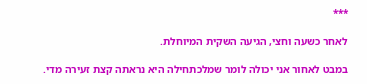***

לאחר כשעה וחצי, הגיעה השקית המיוחלת.

במבט לאחור אני יכולה לומר שמלכתחילה היא נראתה קצת זעירה מדי.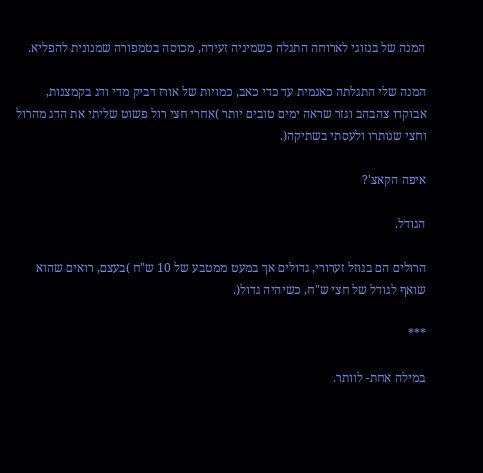המנה של בנזוגי לארוחה התגלה כשמיניה זעירה, מכוסה בטמפורה שמנונית להפליא.

המנה שלי התגלתה כאנמית עד כדי כאב, כמויות של אורז דביק מדי ודג בקמצנות, אבוקדו צהבהב וגזר שראה ימים טובים יותר )אחרי חצי רול פשוט שליתי את הדג מהרול וחצי שנותרו ולעסתי בשתיקה(.

איפה הקאצ'?

הגודל.

הרולים הם בגוזל זערורי, גדולים אך במעט ממטבע של 10 ש"ח )בעצם, רואים שהוא שואף לגודל של חצי ש"ח, כשיהיה גדול(.

***

במילה אחת- לוותר.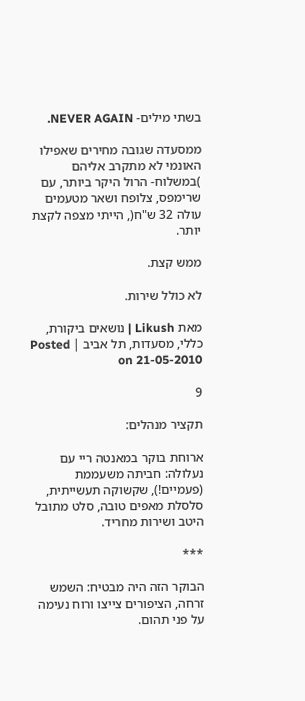בשתי מילים- NEVER AGAIN.

ממסעדה שגובה מחירים שאפילו האונמי לא מתקרב אליהם )במשלוח- הרול היקר ביותר, עם שרימפס, צלופח ושאר מטעמים עולה 32 ש"ח(, הייתי מצפה לקצת יותר.

ממש קצת.

לא כולל שירות.

מאת Likush | נושאים ביקורת, כללי, מסעדות, תל אביב | Posted on 21-05-2010

9

תקציר מנהלים:

ארוחת בוקר במאנטה ריי עם  נעלולה: חביתה משעממת (פעמיים!), שקשוקה תעשייתית, סלסלת מאפים טובה, סלט מתובל היטב ושירות מחריד.

***

הבוקר הזה היה מבטיח: השמש זרחה, הציפורים צייצו ורוח נעימה על פני תהום.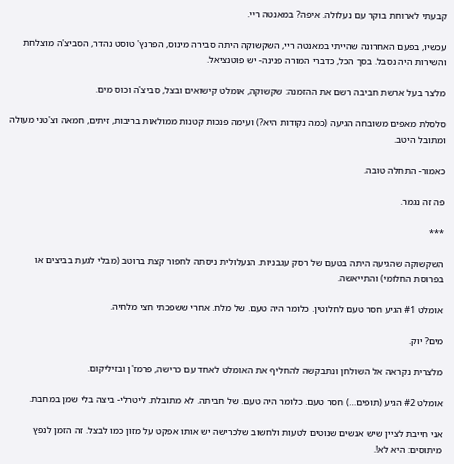קבעתי לארוחת בוקר עם נעלולה. איפה? במאנטה ריי.

עכשיו, בפעם האחרונה שהייתי במאנטה ריי, השקשוקה היתה סבירה מינוס, הפרנץ' טוסט נהדר, הסביצ'ה מוצלחת והשירות היה נסבל. בסך הכל, כדברי המורה פנינה- יש פוטנציאל.

מלצר בעל ארשת חביבה רשם את ההזמנה: שקשוקה, אומלט קישואים ובצל, סביצ'ה וכוס מים.

סלסלת מאפים משובחה הגיעה (כמה נקודות היא?) ועימה פנכות קטנות ממולאות בריבות, זיתים, חמאה וצ'טני מעולה ומתובל היטב.

כאמור- התחלה טובה.

פה זה נגמר.

***

השקשוקה שהגיעה היתה בטעם של רסק עגבניות. הנעלולית ניסתה לחפור קצת ברוטב (מבלי לגעת בביצים או בפרוסת החלומי) והתייאשה.

אומלט #1 הגיע חסר טעם לחלוטין. כלומר היה טעם. של מלח. אחרי ששפכתי חצי מלחיה.

מים? יוק.

מלצרית נקראה אל השולחן ונתבקשה להחליף את האומלט לאחד עם כרישה, פרמז'ן ובזיליקום.

אומלט #2 הגיע (תופים…) חסר טעם. כלומר היה טעם. של חביתה. לא מתובלת. ליטרלי- ביצה בלי שמן במחבת.

אני חייבת לציין שיש אנשים שנוטים לטעות ולחשוב שלכרישה יש אותו אפקט על מזון כמו לבצל. זה הזמן לנפץ מיתוסים: היא לא!.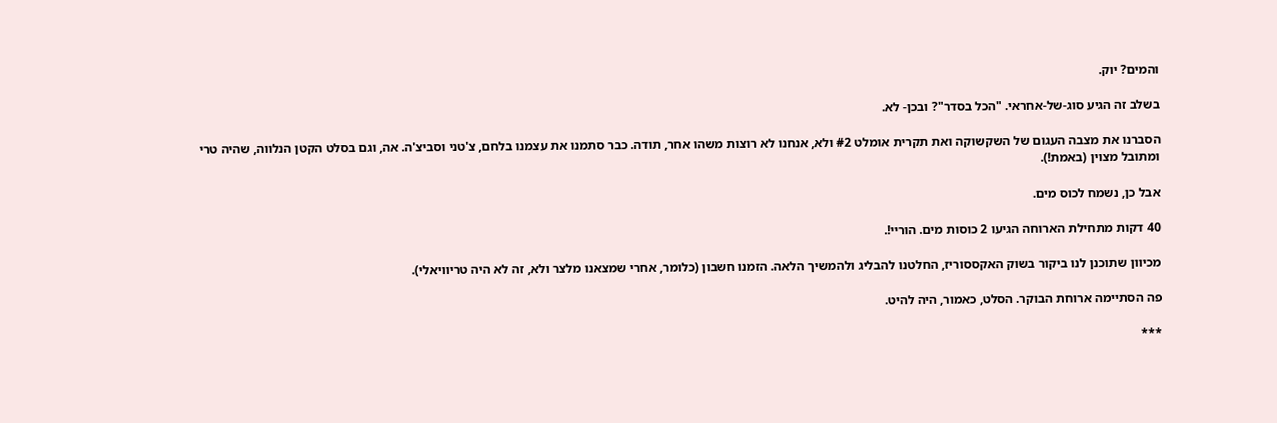והמים? יוק.

בשלב זה הגיע סוג-של-אחראי. "הכל בסדר"? ובכן- לא.

הסברנו את מצבה העגום של השקשוקה ואת תקרית אומלט #2 ולא, אנחנו לא רוצות משהו אחר, תודה. כבר סתמנו את עצמנו בלחם, צ'טני וסביצ'ה. אה, וגם בסלט הקטן הנלווה, שהיה טרי ומתובל מצוין (באמת!).

אבל כן, נשמח לכוס מים.

40 דקות מתחילת הארוחה הגיעו 2 כוסות מים. הוריי!.

מכיוון שתוכנן לנו ביקור בשוק האקססוריז, החלטנו להבליג ולהמשיך הלאה. הזמנו חשבון (כלומר, אחרי שמצאנו מלצר ולא, זה לא היה טריוויאלי).

פה הסתיימה ארוחת הבוקר. הסלט, כאמור, היה להיט.

***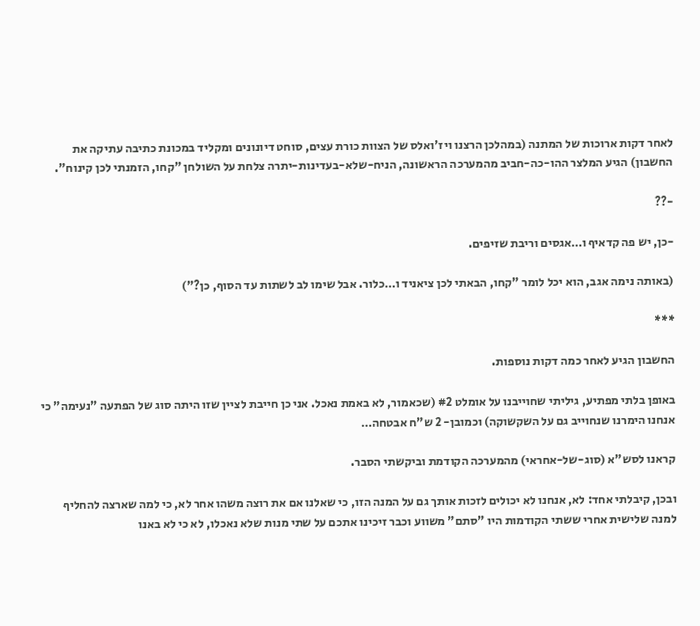לאחר דקות ארוכות של המתנה (במהלכן הרצנו ויז'ואלס של הצוות כורת עצים, סוחט דיונונים ומקליד במכונת כתיבה עתיקה את החשבון) הגיע המלצר ההו-כה-חביב מהמערכה הראשונה, הניח-שלא-בעדינות-יתרה צלחת על השולחן "קחו, הזמנתי לכן קינוח".

-??

-כן, יש פה קדאיף ו…אגסים וריבת שזיפים.

(באותה נימה אגב, הוא יכל לומר "קחו, הבאתי לכן ציאניד ו…כלור. אבל שימו לב לשתות עד הסוף, כן?")

***

החשבון הגיע לאחר כמה דקות נוספות.

באופן בלתי מפתיע, גיליתי שחוייבנו על אומלט #2 (שכאמור, לא באמת נאכל. אני כן חייבת לציין שזו היתה סוג של הפתעה "נעימה" כי אנחנו הימרנו שנחוייב גם על השקשוקה) וכמובן- 2 ש"ח אבטחה…

קראנו לסש"א (סוג-של-אחראי) מהמערכה הקודמת וביקשתי הסבר.

ובכן, קיבלתי אחד: לא, אנחנו לא יכולים לזכות אותך גם על המנה הזו, כי שאלנו אם את רוצה משהו אחר לא, כי למה שארצה להחליף למנה שלישית אחרי ששתי הקודמות היו "סתם" משווע וכבר זיכינו אתכם על שתי מנות שלא נאכלו, לא כי לא באנו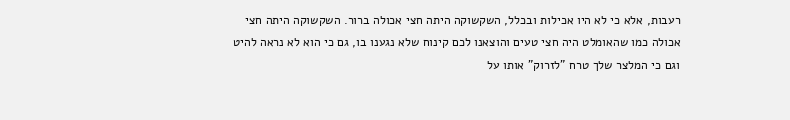רעבות, אלא כי לא היו אכילות ובכלל, השקשוקה היתה חצי אכולה ברור. השקשוקה היתה חצי אכולה כמו שהאומלט היה חצי טעים והוצאנו לכם קינוח שלא נגענו בו, גם כי הוא לא נראה להיט וגם כי המלצר שלך טרח "לזרוק" אותו על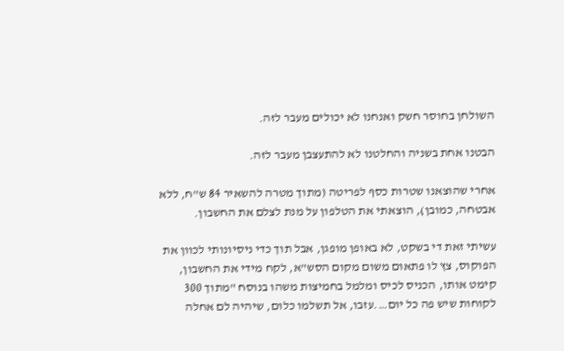השולחן בחוסר חשק ואנחנו לא יכולים מעבר לזה.

הבטנו אחת בשניה והחלטנו לא להתעצבן מעבר לזה.

אחרי שהוצאנו שטרות כסף לפריטה (מתוך מטרה להשאיר 84 ש"ח, ללא אבטחה, כמובן), הוצאתי את הטלפון על מנת לצלם את החשבון.

עשיתי זאת די בשקט, לא באופן מופגן, אבל תוך כדי ניסיונותי לכוון את הפוקוס, צץ לו פתאום משום מקום הסש"א, לקח מידי את החשבון, קימט אותו, הכניס לכיס ומלמל בחמיצות משהו בנוסח "מתוך 300 לקוחות שיש פה כל יום….עזבו, אל תשלמו כלום, שיהיה לם אחלה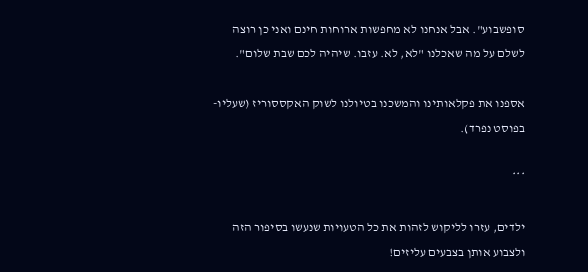סופשבוע". אבל אנחנו לא מחפשות ארוחות חינם ואני כן רוצה לשלם על מה שאכלנו "לא, לא. עזבו. שיהיה לכם שבת שלום".

אספנו את פקלאותינו והמשכנו בטיולנו לשוק האקססוריז (שעליו- בפוסט נפרד).

***

ילדים, עזרו לליקוש לזהות את כל הטעויות שנעשו בסיפור הזה ולצבוע אותן בצבעים עליזים!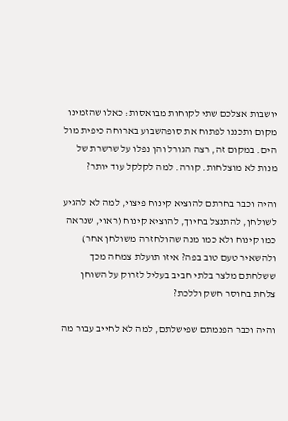יושבות אצלכם שתי לקוחות מבואסות: כאלו שהזמינו מקום ותכננו לפתוח את סופהשבוע בארוחה כיפית מול הים. במקום זה, רצה הגורל והן נפלו על שרשרת של מנות לא מוצלחות. קורה. למה לקלקל עוד יותר?

והיה וכבר בחרתם להוציא קינוח פיצוי, למה לא להגיע לשולחן, להתנצל בחיוך, להוציא קינוח (ראוי, שנראה כמו קינוח ולא כמו מנה שהולחזרה משולחן אחר) ולהשאיר טעם טוב בפה? איזו תועלת צמחה מכך ששלחתם מלצר בלתי חביב בעליל לזרוק על השוחן צלחת בחוסר חשק וללכת?

והיה וכבר הפנמתם שפישלתם, למה לא לחייב עבור מה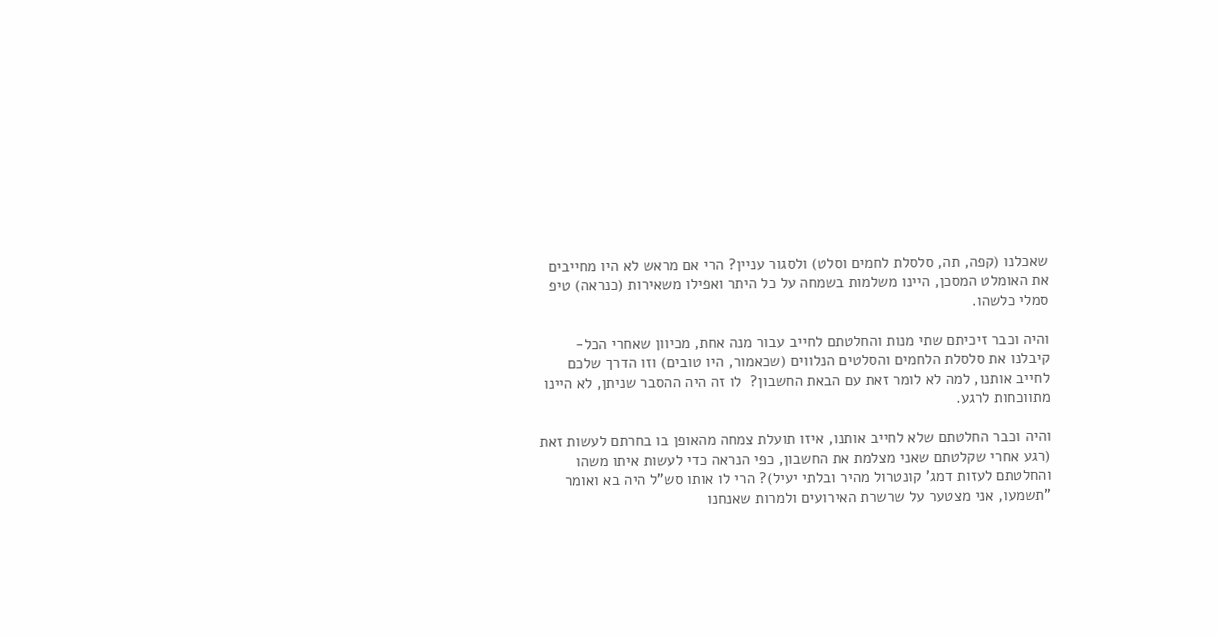שאכלנו (קפה, תה, סלסלת לחמים וסלט) ולסגור עניין? הרי אם מראש לא היו מחייבים את האומלט המסכן, היינו משלמות בשמחה על כל היתר ואפילו משאירות (כנראה) טיפ סמלי כלשהו.

והיה וכבר זיכיתם שתי מנות והחלטתם לחייב עבור מנה אחת, מכיוון שאחרי הכל- קיבלנו את סלסלת הלחמים והסלטים הנלווים (שכאמור, היו טובים) וזו הדרך שלכם לחייב אותנו, למה לא לומר זאת עם הבאת החשבון?  לו זה היה ההסבר שניתן, לא היינו מתווכחות לרגע.

והיה וכבר החלטתם שלא לחייב אותנו, איזו תועלת צמחה מהאופן בו בחרתם לעשות זאת (רגע אחרי שקלטתם שאני מצלמת את החשבון, כפי הנראה כדי לעשות איתו משהו והחלטתם לעזות דמג' קונטרול מהיר ובלתי יעיל)? הרי לו אותו סש"ל היה בא ואומר "תשמעו, אני מצטער על שרשרת האירועים ולמרות שאנחנו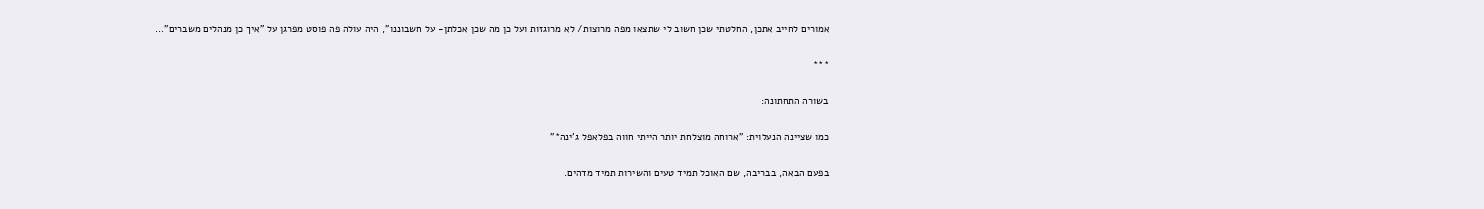אמורים לחייב אתכן, החלטתי שכן חשוב לי שתצאו מפה מרוצות/ לא מרוגזות ועל כן מה שכן אכלתן- על חשבוננו", היה עולה פה פוסט מפרגן על "איך כן מנהלים משברים"…

***

בשורה התחתונה:

כמו שציינה הנעלוית: "ארוחה מוצלחת יותר הייתי חווה בפלאפל ג'ינה*"

בפעם הבאה, בבריבה, שם האוכל תמיד טעים והשירות תמיד מדהים.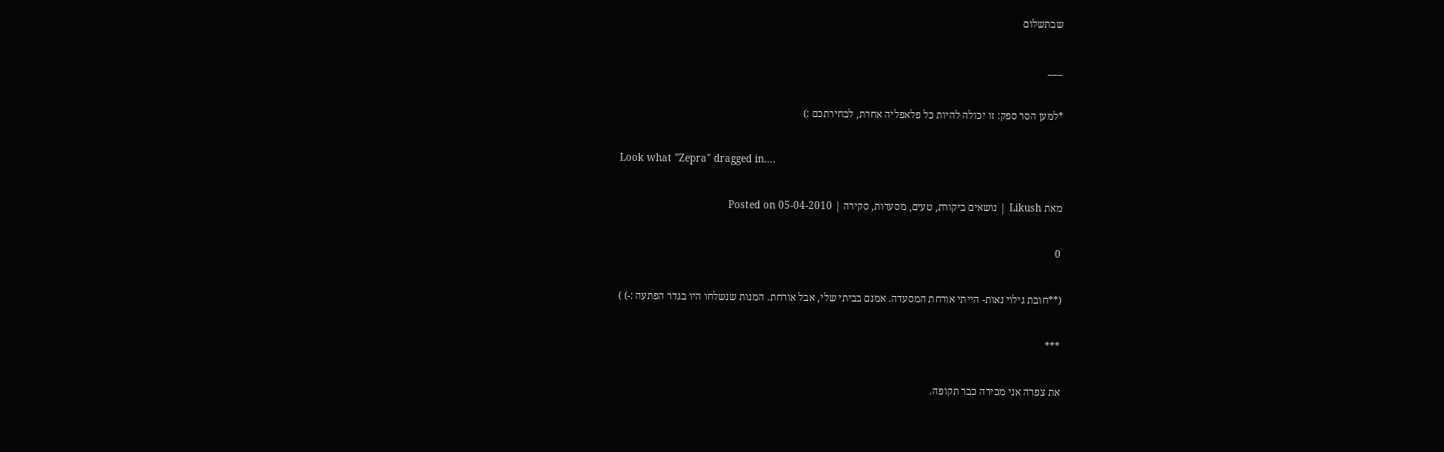שבתשלום

___

*למען הסר ספק: זו יכולה להיות כל פלאפליה אחרת, לבחירתכם :)

Look what "Zepra" dragged in….

מאת Likush | נושאים ביקורת, טעים, מסעדות, סקירה | Posted on 05-04-2010

0

(**חובת גילוי נאות- הייתי אורחת המסעדה. אמנם בביתי שלי, אבל אורחת. המנות שנשלחו היו בגדר הפתעה :-) )

***

את צפרה אני מכירה כבר תקופה.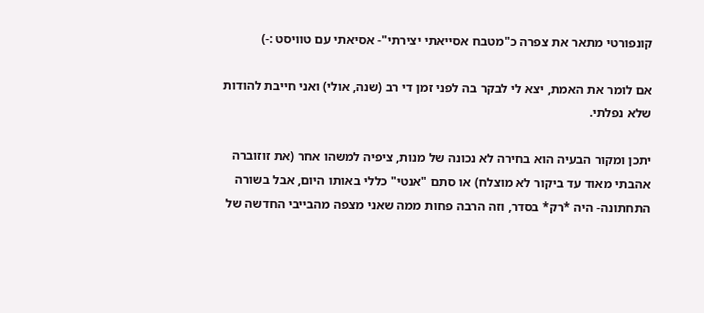קונפורטי מתאר את צפרה כ"מטבח אסייאתי יצירתי"- אסיאתי עם טוויסט :-)

אם לומר את האמת, יצא לי לבקר בה לפני זמן די רב (שנה, אולי) ואני חייבת להודות שלא נפלתי.

יתכן ומקור הבעיה הוא בחירה לא נכונה של מנות, ציפיה למשהו אחר (את זוזוברה אהבתי מאוד עד ביקור לא מוצלח) או סתם "אנטי" כללי באותו היום, אבל בשורה התחתונה- היה *רק* בסדר, וזה הרבה פחות ממה שאני מצפה מהבייבי החדשה של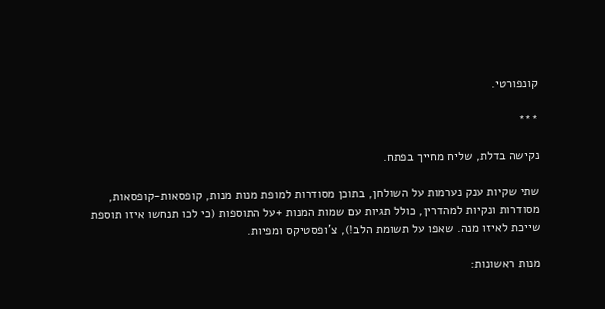קונפורטי.

***

נקישה בדלת, שליח מחייך בפתח.

שתי שקיות ענק נערמות על השולחן, בתוכן מסודרות למופת מנות מנות, קופסאות-קופסאות, מסודרות ונקיות למהדרין, כולל תגיות עם שמות המנות +על התוספות (כי לכו תנחשו איזו תוספת שייכת לאיזו מנה. שאפו על תשומת הלב!), צ'ופסטיקס ומפיות.

מנות ראשונות: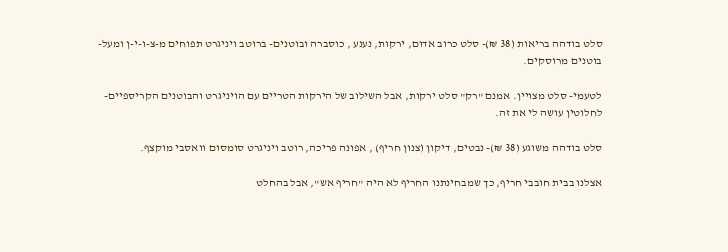סלט בודהה בריאות (38 ₪)- סלט כרוב אדום, ירקות, נענע , כוסברה ובוטנים- ברוטב ויניגרט תפוחים מ-צ-ו-י-ן ומעל- בוטנים מרוסקים.

לטעמי- סלט מצויין. אמנם "רק" סלט ירקות, אבל השילוב של הירקות הטריים עם הויניגרט והבוטנים הקריספיים- לחלוטין עושה לי את זה.

סלט בודהה משוגע (38 ₪)- נבטים, דיקון (צנון חריף) , אפונה פריכה, רוטב ויניגרט סומסום וואסבי מוקצף.

אצלנו בבית חובבי חריף, כך שמבחינתנו החריף לא היה "חריף אש", אבל בהחלט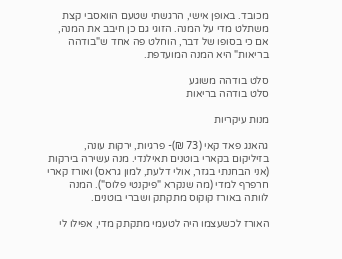מכובד. באופן אישי, הרגשתי שטעם הוואסבי קצת משתלט מדי על המנה. הזוגי גם כן חיבב את המנה, אם כי בסופו של דבר, הוחלט פה אחד ש"בודהה בריאות" היא המנה המועדפת.

סלט בודהה משוגע
סלט בודהה בריאות

מנות עיקריות

גהאנג פאד קאי (73 ₪)- פרגיות, ירקות עונה, בזיליקום בקארי בוטנים תאילנדי. מנה עשירה בירקות (אני הבחנתי בגזר, אולי דלעת, למון גראס) ואורז קארי חרפרף למדי (מה שנקרא "פיקנטי פלוס"). המנה לוותה באורז קוקוס מתקתק ושברי בוטנים.

האורז לכשעצמו היה לטעמי מתקתק מדי, אפילו לי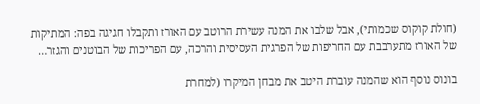(חולת קוקוס שכמותי), אבל שלבו את המנה עשירת הרוטב עם האורז ותקבלו חגיגה בפה: המתיקות של האורז מתערבבת עם החריפות של הפרגית העסיסית והרכה, עם הפריכות של הבוטנים והגזר…

בונוס נוסף הוא שהמנה עוברת היטב את מבחן המיקרו (למחרת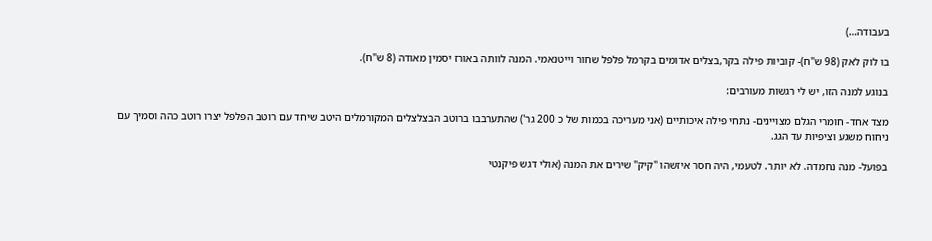בעבודה…)

בו לוק לאק (98 ש"ח)- קוביות פילה בקר,בצלים אדומים בקרמל פלפל שחור וייטנאמי. המנה לוותה באורז יסמין מאודה (8 ש"ח).

בנוגע למנה הזו, יש לי רגשות מעורבים:

מצד אחד- חומרי הגלם מצויינים- נתחי פילה איכותיים (אני מעריכה בכמות של כ 200 גר') שהתערבבו ברוטב הבצלצלים המקורמלים היטב שיחד עם רוטב הפלפל יצרו רוטב כהה וסמיך עם ניחוח משגע וציפיות עד הגג.

בפועל- מנה נחמדה. לא יותר. לטעמי, היה חסר איזשהו "קיק" שירים את המנה (אולי דגש פיקנטי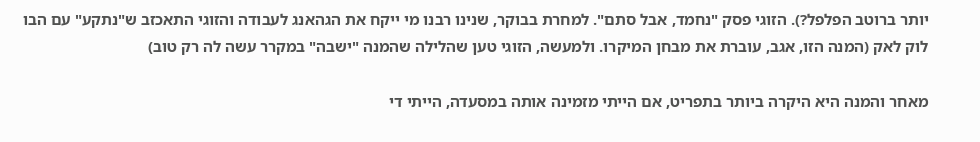יותר ברוטב הפלפל?). הזוגי פסק "נחמד, אבל סתם". למחרת בבוקר, שנינו רבנו מי ייקח את הגהאנג לעבודה והזוגי התאכזב ש"נתקע" עם הבו לוק לאק (המנה הזו, אגב, עוברת את מבחן המיקרו. ולמעשה, הזוגי טען שהלילה שהמנה "ישבה" במקרר עשה לה רק טוב)

מאחר והמנה היא היקרה ביותר בתפריט, אם הייתי מזמינה אותה במסעדה, הייתי די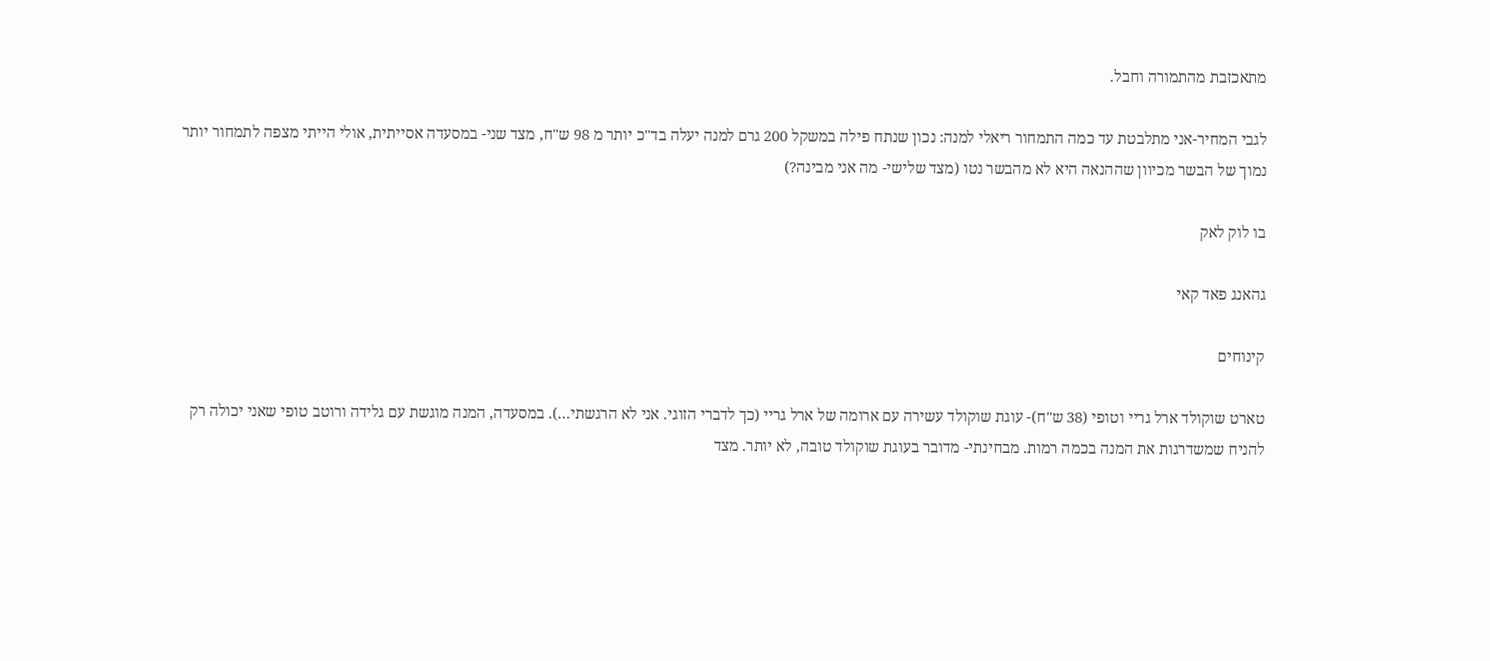מתאכזבת מהתמורה וחבל.

לגבי המחיר-אני מתלבטת עד כמה התמחור ריאלי למנה: נכון שנתח פילה במשקל 200 גרם למנה יעלה בד"כ יותר מ 98 ש"ח, מצד שני- במסעדה אסייתית, אולי הייתי מצפה לתמחור יותר נמוך של הבשר מכיוון שההנאה היא לא מהבשר נטו (מצד שלישי- מה אני מבינה?)

בו לוק לאק

גהאנג פאד קאי

קינוחים

טארט שוקולד ארל גריי וטופי (38 ש"ח)- עוגת שוקולד עשירה עם ארומה של ארל גריי (כך לדברי הזוגי. אני לא הרגשתי…). במסעדה, המנה מוגשת עם גלידה ורוטב טופי שאני יכולה רק להניח שמשדרגות את המנה בכמה רמות. מבחינתי- מדובר בעוגת שוקולד טובה, לא יותר. מצד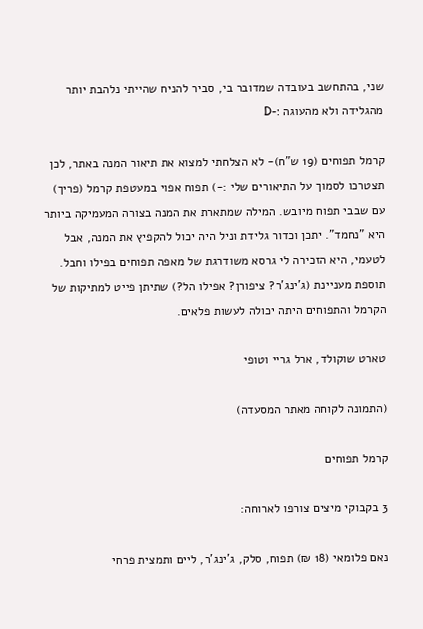שני, בהתחשב בעובדה שמדובר בי, סביר להניח שהייתי נלהבת יותר מהגלידה ולא מהעוגה :-D

קרמל תפוחים (19 ש"ח)- לא הצלחתי למצוא את תיאור המנה באתר, לכן תצטרכו לסמוך על התיאורים שלי :-) תפוח אפוי במעטפת קרמל (פריך) עם שבבי תפוח מיובש. המילה שמתארת את המנה בצורה המעמיקה ביותר היא "נחמד". יתכן וכדור גלידת וניל היה יכול להקפיץ את המנה, אבל לטעמי, היא הזכירה לי גרסא משודרגת של מאפה תפוחים בפילו וחבל. תוספת מעניינת (ג'ינג'ר? ציפורן? אפילו הל?) שתיתן פייט למתיקות של הקרמל והתפוחים היתה יכולה לעשות פלאים.

טארט שוקולד, ארל גריי וטופי

(התמונה לקוחה מאתר המסעדה)

קרמל תפוחים

3 בקבוקי מיצים צורפו לארוחה:

נאם פלומאי (18 ₪) תפוח, סלק, ג'ינג'ר, ליים ותמצית פרחי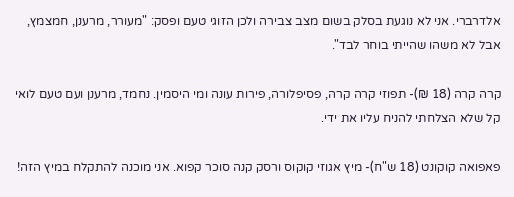אלדרברי. אני לא נוגעת בסלק בשום מצב צבירה ולכן הזוגי טעם ופסק: "מעורר, מרענן, חמצמץ, אבל לא משהו שהייתי בוחר לבד".

קרה קרה (18 ₪)- תפוזי קרה קרה, פסיפלורה, פירות עונה ומי היסמין. נחמד, מרענן ועם טעם לואי קל שלא הצלחתי להניח עליו את ידי.

פאפואה קוקונט (18 ש"ח)- מיץ אגוזי קוקוס ורסק קנה סוכר קפוא. אני מוכנה להתקלח במיץ הזה!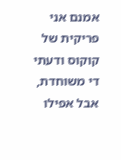אמנם אני פריקית של קוקוס ודעתי די משוחדת, אבל אפילו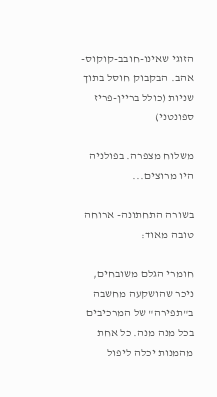הזוגי שאינו-חובב-קוקוס- אהב. הבקבוק חוסל בתוך שניות (כולל בריין-פריז ספונטני)

משלוח מצפרה. בפולניה היו מרוצים...

בשורה התחתונה- ארוחה טובה מאוד:

חומרי הגלם משובחים, ניכר שהושקעה מחשבה ב"תפירה" של המרכיבים בכל מנה מנה. כל אחת מהמנות יכלה ליפול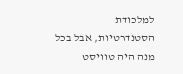למלכודת הסטנדרטיות, אבל בכל מנה היה טוויסט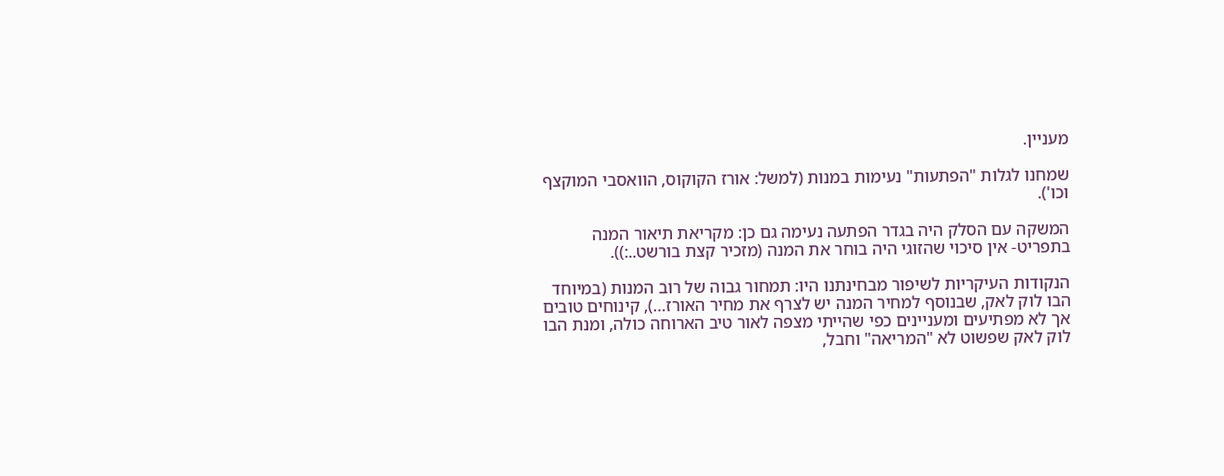מעניין.

שמחנו לגלות "הפתעות" נעימות במנות (למשל: אורז הקוקוס, הוואסבי המוקצף וכו').

המשקה עם הסלק היה בגדר הפתעה נעימה גם כן: מקריאת תיאור המנה בתפריט- אין סיכוי שהזוגי היה בוחר את המנה (מזכיר קצת בורשט..:)).

הנקודות העיקריות לשיפור מבחינתנו היו: תמחור גבוה של רוב המנות (במיוחד הבו לוק לאק, שבנוסף למחיר המנה יש לצרף את מחיר האורז…), קינוחים טובים אך לא מפתיעים ומעניינים כפי שהייתי מצפה לאור טיב הארוחה כולה, ומנת הבו לוק לאק שפשוט לא "המריאה" וחבל,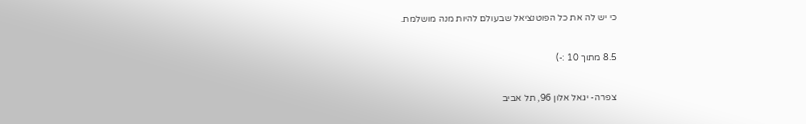כי יש לה את כל הפוטנציאל שבעולם להיות מנה מושלמת.

8.5 מתוך 10 :-)

צפרה- יגאל אלון 96, תל אביב